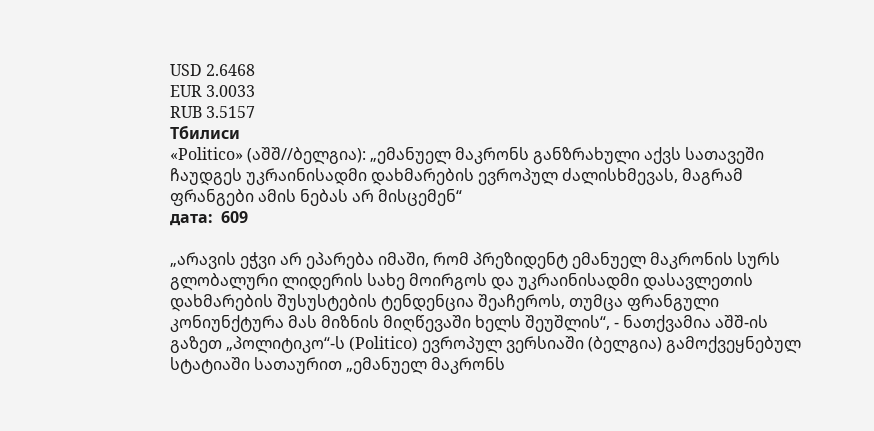USD 2.6468
EUR 3.0033
RUB 3.5157
Тбилиси
«Politico» (აშშ//ბელგია): „ემანუელ მაკრონს განზრახული აქვს სათავეში ჩაუდგეს უკრაინისადმი დახმარების ევროპულ ძალისხმევას, მაგრამ ფრანგები ამის ნებას არ მისცემენ“
дата:  609

„არავის ეჭვი არ ეპარება იმაში, რომ პრეზიდენტ ემანუელ მაკრონის სურს გლობალური ლიდერის სახე მოირგოს და უკრაინისადმი დასავლეთის დახმარების შუსუსტების ტენდენცია შეაჩეროს, თუმცა ფრანგული კონიუნქტურა მას მიზნის მიღწევაში ხელს შეუშლის“, - ნათქვამია აშშ-ის გაზეთ „პოლიტიკო“-ს (Politico) ევროპულ ვერსიაში (ბელგია) გამოქვეყნებულ სტატიაში სათაურით „ემანუელ მაკრონს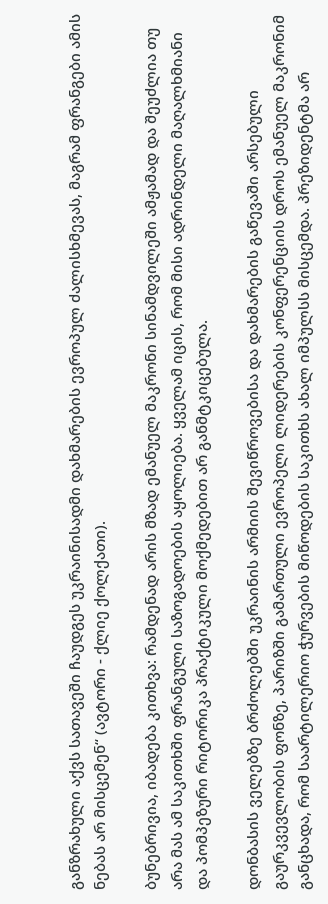განზრახული აქვს სათავეში ჩაუდგეს უკრაინისადმი დახმარების ევროპულ ძალისხმევას, მაგრამ ფრანგები ამის ნებას არ მისცემენ“ (ავტორი - ქლიე ქოლქათი).

ბუნებრივია, იბადება კითხვა: რამდენად არის მზად ემანუელ მაკრონი სინამდვილეში ამჟამად და შეუძლია თუ არა მას ამ საკითხში ფრანგული საზოგადოების აყოლიება. ყველამ იცის, რომ მისი ადრინდელი მაღალხმიანი და პომპეზური რიტორიკა პრაქტიკული მოქმედებით არ განმტკიცებულა.

დონბასის ველებზე ბრძოლებში უკრაინის არმიის შევიწროვებისა და დახმარების გაწევაში არსებული გაურკვევლობის ფონზე, პარიზში გამართული ევროპელი ლიდერების კონფერენციის დროს ემანუელ მაკრონიმ განცხადა, რომ საარტილერიო ჭურვების მიწოდების საკითხს ახალ იმპულსს მისცემდა. პრეზიდენტმა არ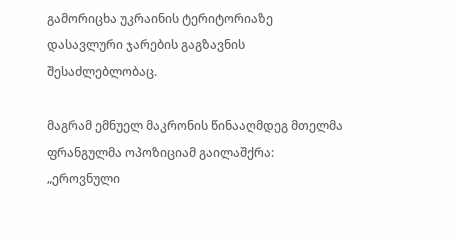გამორიცხა უკრაინის ტერიტორიაზე დასავლური ჯარების გაგზავნის შესაძლებლობაც.

მაგრამ ემნუელ მაკრონის წინააღმდეგ მთელმა ფრანგულმა ოპოზიციამ გაილაშქრა:  „ეროვნული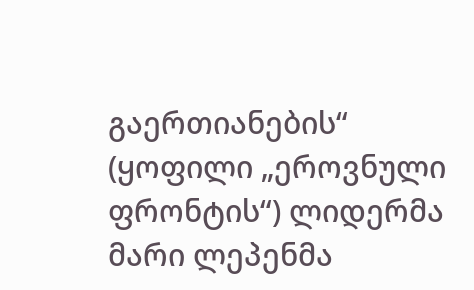გაერთიანების“ (ყოფილი „ეროვნული ფრონტის“) ლიდერმა მარი ლეპენმა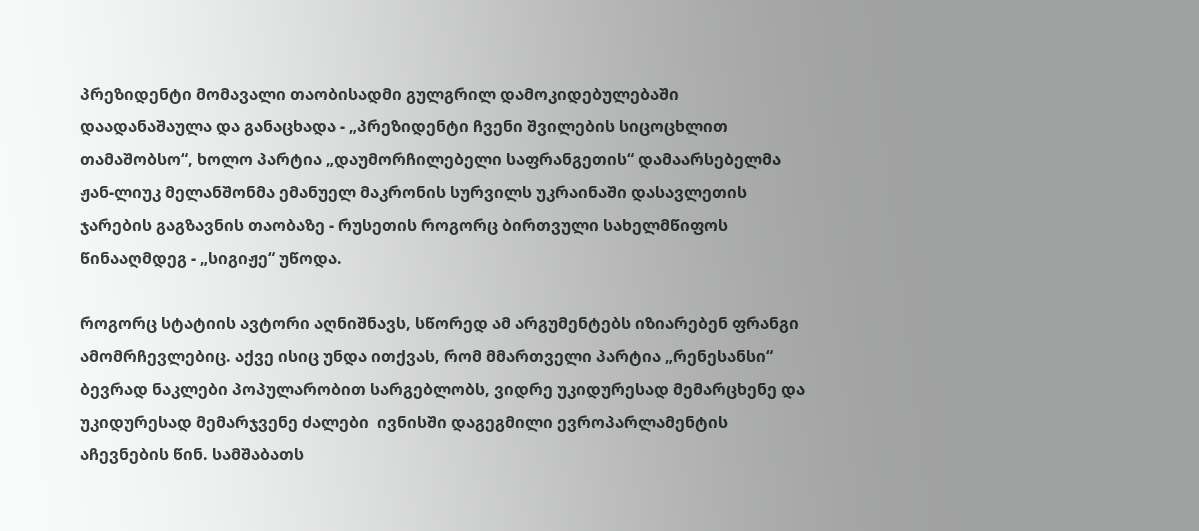პრეზიდენტი მომავალი თაობისადმი გულგრილ დამოკიდებულებაში დაადანაშაულა და განაცხადა - „პრეზიდენტი ჩვენი შვილების სიცოცხლით თამაშობსო“, ხოლო პარტია „დაუმორჩილებელი საფრანგეთის“ დამაარსებელმა ჟან-ლიუკ მელანშონმა ემანუელ მაკრონის სურვილს უკრაინაში დასავლეთის ჯარების გაგზავნის თაობაზე - რუსეთის როგორც ბირთვული სახელმწიფოს  წინააღმდეგ - „სიგიჟე“ უწოდა.

როგორც სტატიის ავტორი აღნიშნავს, სწორედ ამ არგუმენტებს იზიარებენ ფრანგი ამომრჩევლებიც. აქვე ისიც უნდა ითქვას, რომ მმართველი პარტია „რენესანსი“ ბევრად ნაკლები პოპულარობით სარგებლობს, ვიდრე უკიდურესად მემარცხენე და უკიდურესად მემარჯვენე ძალები  ივნისში დაგეგმილი ევროპარლამენტის აჩევნების წინ. სამშაბათს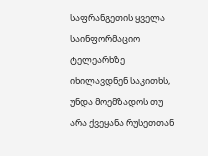საფრანგეთის ყველა საინფორმაციო ტელეარხზე  იხილავდნენ საკითხს, უნდა მოემზადოს თუ არა ქვეყანა რუსეთთან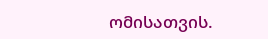ომისათვის.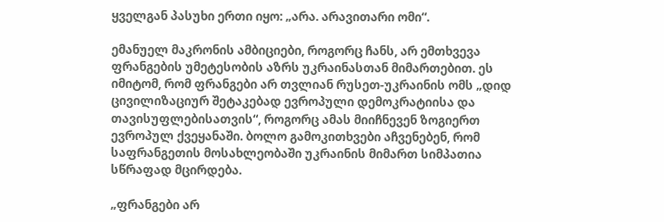ყველგან პასუხი ერთი იყო: „არა. არავითარი ომი“.

ემანუელ მაკრონის ამბიციები, როგორც ჩანს, არ ემთხვევა ფრანგების უმეტესობის აზრს უკრაინასთან მიმართებით. ეს იმიტომ, რომ ფრანგები არ თვლიან რუსეთ-უკრაინის ომს „დიდ ცივილიზაციურ შეტაკებად ევროპული დემოკრატიისა და თავისუფლებისათვის“, როგორც ამას მიიჩნევენ ზოგიერთ ევროპულ ქვეყანაში. ბოლო გამოკითხვები აჩვენებენ, რომ საფრანგეთის მოსახლეობაში უკრაინის მიმართ სიმპათია სწრაფად მცირდება.

„ფრანგები არ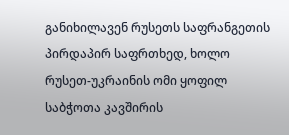განიხილავენ რუსეთს საფრანგეთის პირდაპირ საფრთხედ, ხოლო რუსეთ-უკრაინის ომი ყოფილ საბჭოთა კავშირის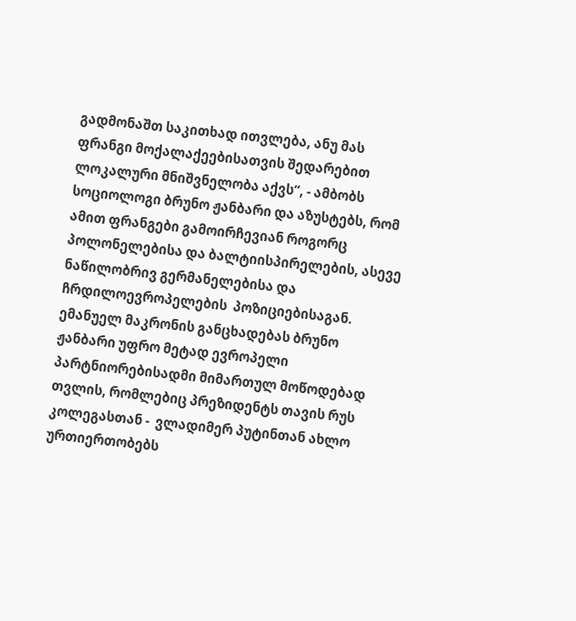გადმონაშთ საკითხად ითვლება, ანუ მას ფრანგი მოქალაქეებისათვის შედარებით ლოკალური მნიშვნელობა აქვს“, - ამბობს სოციოლოგი ბრუნო ჟანბარი და აზუსტებს, რომ ამით ფრანგები გამოირჩევიან როგორც პოლონელებისა და ბალტიისპირელების, ასევე ნაწილობრივ გერმანელებისა და ჩრდილოევროპელების  პოზიციებისაგან. ემანუელ მაკრონის განცხადებას ბრუნო ჟანბარი უფრო მეტად ევროპელი პარტნიორებისადმი მიმართულ მოწოდებად თვლის, რომლებიც პრეზიდენტს თავის რუს კოლეგასთან -  ვლადიმერ პუტინთან ახლო ურთიერთობებს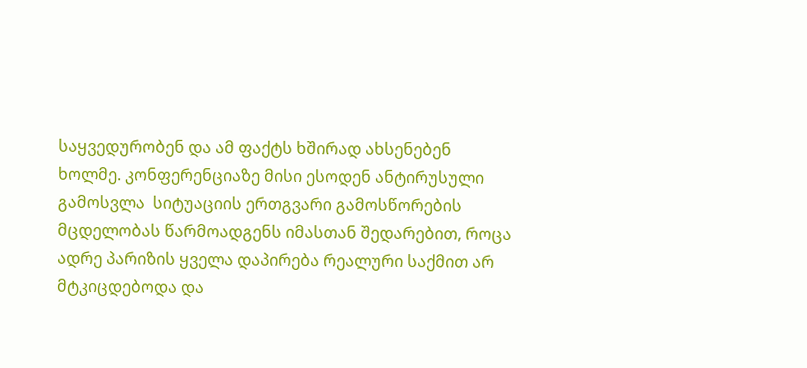საყვედურობენ და ამ ფაქტს ხშირად ახსენებენ ხოლმე. კონფერენციაზე მისი ესოდენ ანტირუსული გამოსვლა  სიტუაციის ერთგვარი გამოსწორების მცდელობას წარმოადგენს იმასთან შედარებით, როცა ადრე პარიზის ყველა დაპირება რეალური საქმით არ მტკიცდებოდა და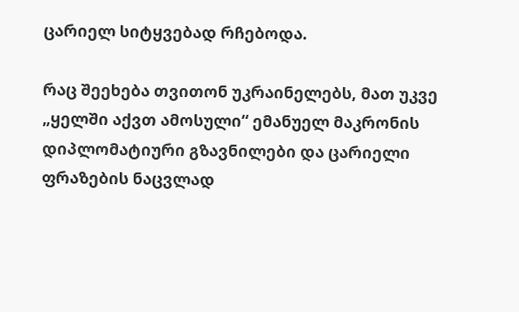ცარიელ სიტყვებად რჩებოდა.

რაც შეეხება თვითონ უკრაინელებს, მათ უკვე „ყელში აქვთ ამოსული“ ემანუელ მაკრონის დიპლომატიური გზავნილები და ცარიელი ფრაზების ნაცვლად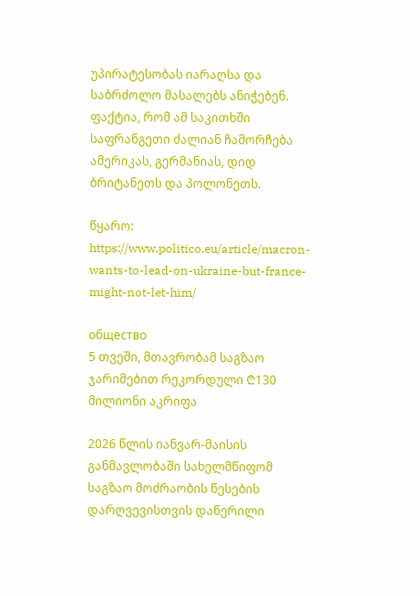უპირატესობას იარაღსა და საბრძოლო მასალებს ანიჭებენ. ფაქტია, რომ ამ საკითხში საფრანგეთი ძალიან ჩამორჩება ამერიკას, გერმანიას, დიდ ბრიტანეთს და პოლონეთს.

წყარო: https://www.politico.eu/article/macron-wants-to-lead-on-ukraine-but-france-might-not-let-him/

общество
5 თვეში, მთავრობამ საგზაო ჯარიმებით რეკორდული ₾130 მილიონი აკრიფა

2026 წლის იანვარ-მაისის განმავლობაში სახელმწიფომ საგზაო მოძრაობის წესების დარღვევისთვის დაწერილი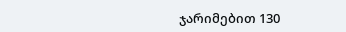ჯარიმებით 130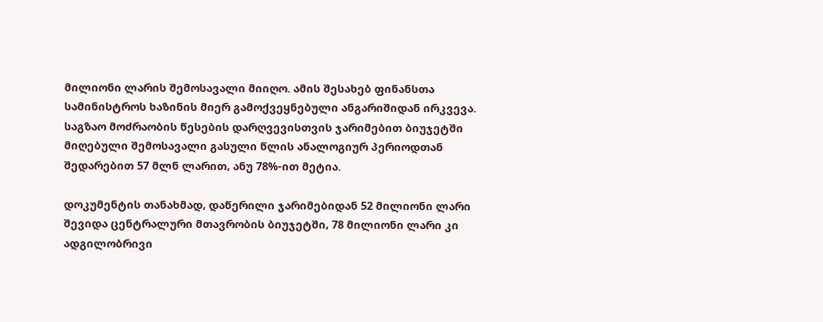მილიონი ლარის შემოსავალი მიიღო. ამის შესახებ ფინანსთა სამინისტროს ხაზინის მიერ გამოქვეყნებული ანგარიშიდან ირკვევა. საგზაო მოძრაობის წესების დარღვევისთვის ჯარიმებით ბიუჯეტში მიღებული შემოსავალი გასული წლის ანალოგიურ პერიოდთან შედარებით 57 მლნ ლარით, ანუ 78%-ით მეტია.

დოკუმენტის თანახმად, დაწერილი ჯარიმებიდან 52 მილიონი ლარი შევიდა ცენტრალური მთავრობის ბიუჯეტში, 78 მილიონი ლარი კი ადგილობრივი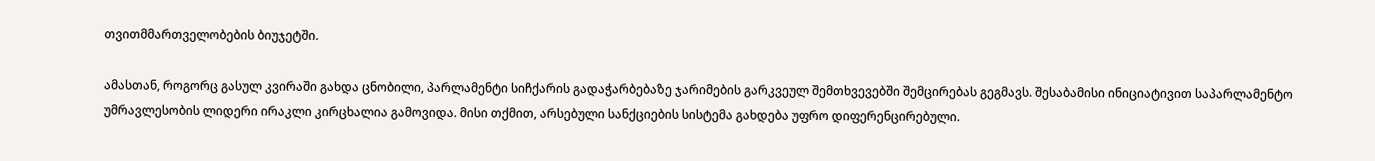თვითმმართველობების ბიუჯეტში.

ამასთან, როგორც გასულ კვირაში გახდა ცნობილი, პარლამენტი სიჩქარის გადაჭარბებაზე ჯარიმების გარკვეულ შემთხვევებში შემცირებას გეგმავს. შესაბამისი ინიციატივით საპარლამენტო უმრავლესობის ლიდერი ირაკლი კირცხალია გამოვიდა. მისი თქმით, არსებული სანქციების სისტემა გახდება უფრო დიფერენცირებული.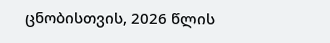ცნობისთვის, 2026 წლის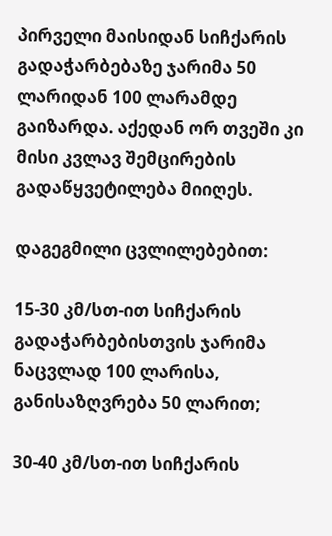პირველი მაისიდან სიჩქარის გადაჭარბებაზე ჯარიმა 50 ლარიდან 100 ლარამდე გაიზარდა. აქედან ორ თვეში კი მისი კვლავ შემცირების გადაწყვეტილება მიიღეს.

დაგეგმილი ცვლილებებით:

15-30 კმ/სთ-ით სიჩქარის გადაჭარბებისთვის ჯარიმა ნაცვლად 100 ლარისა, განისაზღვრება 50 ლარით;

30-40 კმ/სთ-ით სიჩქარის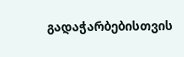გადაჭარბებისთვის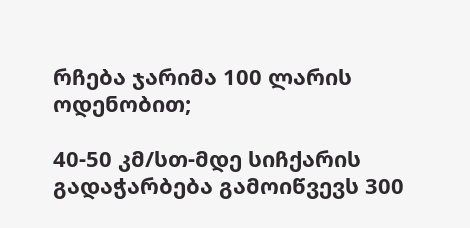რჩება ჯარიმა 100 ლარის ოდენობით;

40-50 კმ/სთ-მდე სიჩქარის გადაჭარბება გამოიწვევს 300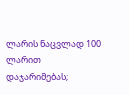ლარის ნაცვლად 100 ლარით დაჯარიმებას;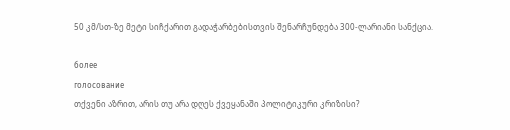50 კმ/სთ-ზე მეტი სიჩქარით გადაჭარბებისთვის შენარჩუნდება 300-ლარიანი სანქცია.

более
голосование
თქვენი აზრით, არის თუ არა დღეს ქვეყანაში პოლიტიკური კრიზისი?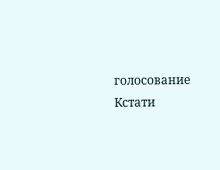голосование
Кстати